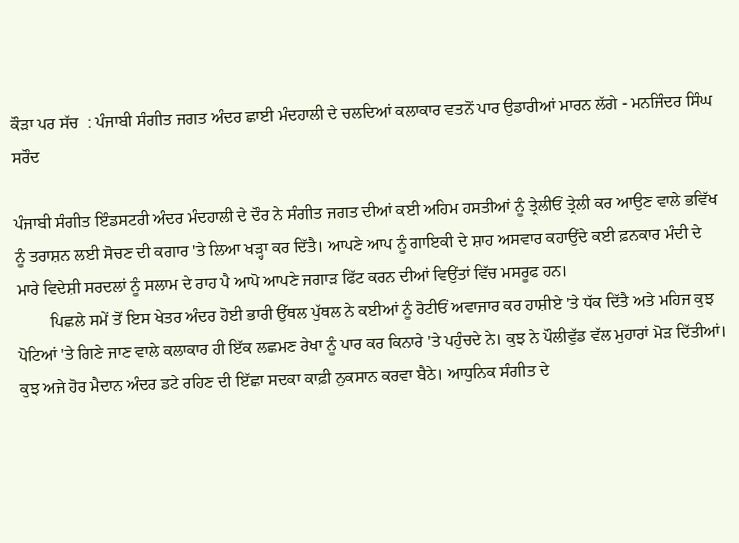ਕੌੜਾ ਪਰ ਸੱਚ  : ਪੰਜਾਬੀ ਸੰਗੀਤ ਜਗਤ ਅੰਦਰ ਛਾਈ ਮੰਦਹਾਲੀ ਦੇ ਚਲਦਿਆਂ ਕਲਾਕਾਰ ਵਤਨੋਂ ਪਾਰ ਉਡਾਰੀਆਂ ਮਾਰਨ ਲੱਗੇ - ਮਨਜਿੰਦਰ ਸਿੰਘ ਸਰੌਦ

ਪੰਜਾਬੀ ਸੰਗੀਤ ਇੰਡਸਟਰੀ ਅੰਦਰ ਮੰਦਹਾਲੀ ਦੇ ਦੌਰ ਨੇ ਸੰਗੀਤ ਜਗਤ ਦੀਆਂ ਕਈ ਅਹਿਮ ਹਸਤੀਆਂ ਨੂੰ ਤ੍ਰੇਲੀਓਂ ਤ੍ਰੇਲੀ ਕਰ ਆਉਣ ਵਾਲੇ ਭਵਿੱਖ ਨੂੰ ਤਰਾਸ਼ਨ ਲਈ ਸੋਚਣ ਦੀ ਕਗਾਰ 'ਤੇ ਲਿਆ ਖੜ੍ਹਾ ਕਰ ਦਿੱਤੈ। ਆਪਣੇ ਆਪ ਨੂੰ ਗਾਇਕੀ ਦੇ ਸ਼ਾਹ ਅਸਵਾਰ ਕਹਾਉਂਦੇ ਕਈ ਫ਼ਨਕਾਰ ਮੰਦੀ ਦੇ ਮਾਰੇ ਵਿਦੇਸ਼ੀ ਸਰਦਲਾਂ ਨੂੰ ਸਲਾਮ ਦੇ ਰਾਹ ਪੈ ਆਪੋ ਆਪਣੇ ਜਗਾੜ ਫਿੱਟ ਕਰਨ ਦੀਆਂ ਵਿਉਂਤਾਂ ਵਿੱਚ ਮਸਰੂਫ ਹਨ।
        ਪਿਛਲੇ ਸਮੇਂ ਤੋਂ ਇਸ ਖੇਤਰ ਅੰਦਰ ਹੋਈ ਭਾਰੀ ਉੱਥਲ ਪੁੱਥਲ ਨੇ ਕਈਆਂ ਨੂੰ ਰੋਟੀਓਂ ਅਵਾਜਾਰ ਕਰ ਹਾਸ਼ੀਏ 'ਤੇ ਧੱਕ ਦਿੱਤੈ ਅਤੇ ਮਹਿਜ ਕੁਝ ਪੋਟਿਆਂ 'ਤੇ ਗਿਣੇ ਜਾਣ ਵਾਲੇ ਕਲਾਕਾਰ ਹੀ ਇੱਕ ਲਛਮਣ ਰੇਖਾ ਨੂੰ ਪਾਰ ਕਰ ਕਿਨਾਰੇ 'ਤੇ ਪਹੁੰਚਦੇ ਨੇ। ਕੁਝ ਨੇ ਪੌਲੀਵੁੱਡ ਵੱਲ ਮੁਹਾਰਾਂ ਮੋੜ ਦਿੱਤੀਆਂ। ਕੁਝ ਅਜੇ ਹੋਰ ਮੈਦਾਨ ਅੰਦਰ ਡਟੇ ਰਹਿਣ ਦੀ ਇੱਛਾ ਸਦਕਾ ਕਾਫ਼ੀ ਨੁਕਸਾਨ ਕਰਵਾ ਬੈਠੇ। ਆਧੁਨਿਕ ਸੰਗੀਤ ਦੇ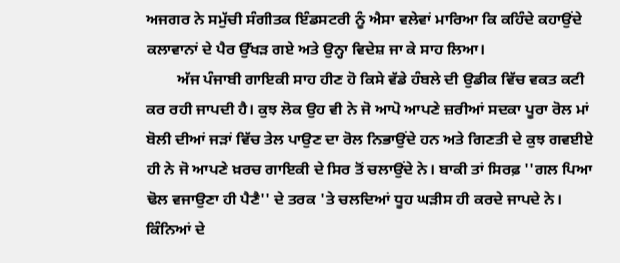ਅਜਗਰ ਨੇ ਸਮੁੱਚੀ ਸੰਗੀਤਕ ਇੰਡਸਟਰੀ ਨੂੰ ਐਸਾ ਵਲੇਵਾਂ ਮਾਰਿਆ ਕਿ ਕਹਿੰਦੇ ਕਹਾਉਂਦੇ ਕਲਾਵਾਨਾਂ ਦੇ ਪੈਰ ਉੱਖੜ ਗਏ ਅਤੇ ਉਨ੍ਹਾ ਵਿਦੇਸ਼ ਜਾ ਕੇ ਸਾਹ ਲਿਆ।
        ਅੱਜ ਪੰਜਾਬੀ ਗਾਇਕੀ ਸਾਹ ਹੀਣ ਹੋ ਕਿਸੇ ਵੱਡੇ ਹੰਬਲੇ ਦੀ ਉਡੀਕ ਵਿੱਚ ਵਕਤ ਕਟੀ ਕਰ ਰਹੀ ਜਾਪਦੀ ਹੈ। ਕੁਝ ਲੋਕ ਉਹ ਵੀ ਨੇ ਜੋ ਆਪੋ ਆਪਣੇ ਜ਼ਰੀਆਂ ਸਦਕਾ ਪੂਰਾ ਰੋਲ ਮਾਂ ਬੋਲੀ ਦੀਆਂ ਜੜਾਂ ਵਿੱਚ ਤੇਲ ਪਾਉਣ ਦਾ ਰੋਲ ਨਿਭਾਉਂਦੇ ਹਨ ਅਤੇ ਗਿਣਤੀ ਦੇ ਕੁਝ ਗਵਈਏ ਹੀ ਨੇ ਜੋ ਆਪਣੇ ਖ਼ਰਚ ਗਾਇਕੀ ਦੇ ਸਿਰ ਤੋਂ ਚਲਾਉਂਦੇ ਨੇ। ਬਾਕੀ ਤਾਂ ਸਿਰਫ਼ ''ਗਲ ਪਿਆ ਢੋਲ ਵਜਾਉਣਾ ਹੀ ਪੈਣੈ'' ਦੇ ਤਰਕ 'ਤੇ ਚਲਦਿਆਂ ਧੂਹ ਘੜੀਸ ਹੀ ਕਰਦੇ ਜਾਪਦੇ ਨੇ। ਕਿੰਨਿਆਂ ਦੇ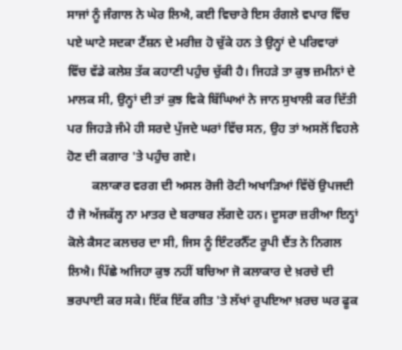ਸਾਜਾਂ ਨੂੰ ਜੰਗਾਲ ਨੇ ਘੇਰ ਲਿਐ, ਕਈ ਵਿਚਾਰੇ ਇਸ ਰੰਗਲੇ ਵਪਾਰ ਵਿੱਚ ਪਏ ਘਾਟੇ ਸਦਕਾ ਟੈਂਸ਼ਨ ਦੇ ਮਰੀਜ਼ ਹੋ ਚੁੱਕੇ ਹਨ ਤੇ ਉਨ੍ਹਾਂ ਦੇ ਪਰਿਵਾਰਾਂ ਵਿੱਚ ਵੱਡੇ ਕਲੇਸ਼ ਤੱਕ ਕਹਾਣੀ ਪਹੁੰਚ ਚੁੱਕੀ ਹੈ। ਜਿਹੜੇ ਤਾ ਕੁਝ ਜ਼ਮੀਨਾਂ ਦੇ ਮਾਲਕ ਸੀ, ਉਨ੍ਹਾਂ ਦੀ ਤਾਂ ਕੁਝ ਵਿਕੇ ਬਿੱਘਿਆਂ ਨੇ ਜਾਨ ਸੁਖਾਲੀ ਕਰ ਦਿੱਤੀ ਪਰ ਜਿਹੜੇ ਜੰਮੇ ਹੀ ਸਰਦੇ ਪੁੱਜਦੇ ਘਰਾਂ ਵਿੱਚ ਸਨ, ਉਹ ਤਾਂ ਅਸਲੋਂ ਵਿਹਲੇ ਹੋਣ ਦੀ ਕਗਾਰ 'ਤੇ ਪਹੁੰਚ ਗਏ।
        ਕਲਾਕਾਰ ਵਰਗ ਦੀ ਅਸਲ ਰੋਜੀ ਰੋਟੀ ਅਖਾੜਿਆਂ ਵਿੱਚੋਂ ਉਪਜਦੀ ਹੈ ਜੋ ਅੱਜਕੱਲ੍ਹ ਨਾ ਮਾਤਰ ਦੇ ਬਰਾਬਰ ਲੱਗਦੇ ਹਨ। ਦੂਸਰਾ ਜ਼ਰੀਆ ਇਨ੍ਹਾਂ ਕੋਲੇ ਕੈਸਟ ਕਲਚਰ ਦਾ ਸੀ, ਜਿਸ ਨੂੰ ਇੰਟਰਨੈੱਟ ਰੂਪੀ ਦੈਂਤ ਨੇ ਨਿਗਲ ਲਿਐ। ਪਿੱਛੇ ਅਜਿਹਾ ਕੁਝ ਨਹੀਂ ਬਚਿਆ ਜੋ ਕਲਾਕਾਰ ਦੇ ਖ਼ਰਚੇ ਦੀ ਭਰਪਾਈ ਕਰ ਸਕੇ। ਇੱਕ ਇੱਕ ਗੀਤ 'ਤੇ ਲੱਖਾਂ ਰੁਪਇਆ ਖ਼ਰਚ ਘਰ ਫੂਕ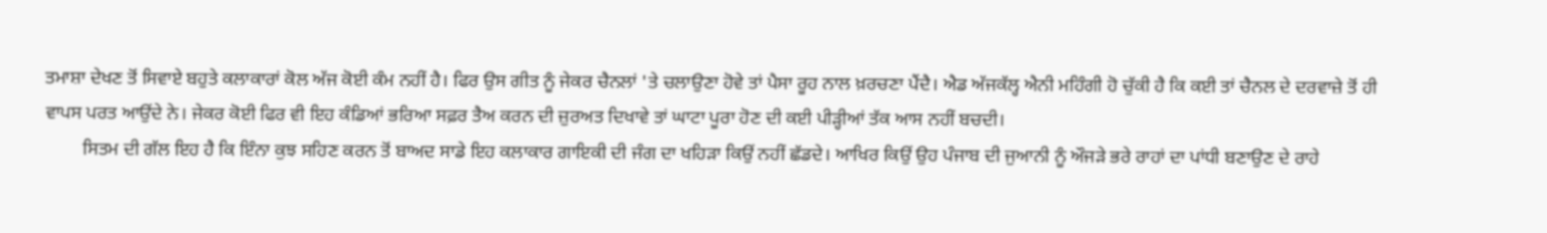ਤਮਾਸ਼ਾ ਦੇਖਣ ਤੋਂ ਸਿਵਾਏ ਬਹੁਤੇ ਕਲਾਕਾਰਾਂ ਕੋਲ ਅੱਜ ਕੋਈ ਕੰਮ ਨਹੀਂ ਹੈ। ਫਿਰ ਉਸ ਗੀਤ ਨੂੰ ਜੇਕਰ ਚੈਨਲਾਂ 'ਤੇ ਚਲਾਉਣਾ ਹੋਵੇ ਤਾਂ ਪੈਸਾ ਰੂਹ ਨਾਲ ਖ਼ਰਚਣਾ ਪੈਂਦੈ। ਐਡ ਅੱਜਕੱਲ੍ਹ ਐਨੀ ਮਹਿੰਗੀ ਹੋ ਚੁੱਕੀ ਹੈ ਕਿ ਕਈ ਤਾਂ ਚੈਨਲ ਦੇ ਦਰਵਾਜ਼ੇ ਤੋਂ ਹੀ ਵਾਪਸ ਪਰਤ ਆਉਂਦੇ ਨੇ। ਜੇਕਰ ਕੋਈ ਫਿਰ ਵੀ ਇਹ ਕੰਡਿਆਂ ਭਰਿਆ ਸਫ਼ਰ ਤੈਅ ਕਰਨ ਦੀ ਜ਼ੁਰਅਤ ਦਿਖਾਵੇ ਤਾਂ ਘਾਟਾ ਪੂਰਾ ਹੋਣ ਦੀ ਕਈ ਪੀੜ੍ਹੀਆਂ ਤੱਕ ਆਸ ਨਹੀਂ ਬਚਦੀ।
        ਸਿਤਮ ਦੀ ਗੱਲ ਇਹ ਹੈ ਕਿ ਇੰਨਾ ਕੁਝ ਸਹਿਣ ਕਰਨ ਤੋਂ ਬਾਅਦ ਸਾਡੇ ਇਹ ਕਲਾਕਾਰ ਗਾਇਕੀ ਦੀ ਜੰਗ ਦਾ ਖਹਿੜਾ ਕਿਉਂ ਨਹੀਂ ਛੱਡਦੇ। ਆਖਿਰ ਕਿਉਂ ਉਹ ਪੰਜਾਬ ਦੀ ਜੁਆਨੀ ਨੂੰ ਔਜੜੇ ਭਰੇ ਰਾਹਾਂ ਦਾ ਪਾਂਧੀ ਬਣਾਉਣ ਦੇ ਰਾਹੇ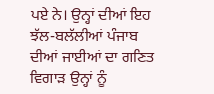ਪਏ ਨੇ। ਉਨ੍ਹਾਂ ਦੀਆਂ ਇਹ ਝੱਲ-ਬਲੱਲੀਆਂ ਪੰਜਾਬ ਦੀਆਂ ਜਾਈਆਂ ਦਾ ਗਣਿਤ ਵਿਗਾੜ ਉਨ੍ਹਾਂ ਨੂੰ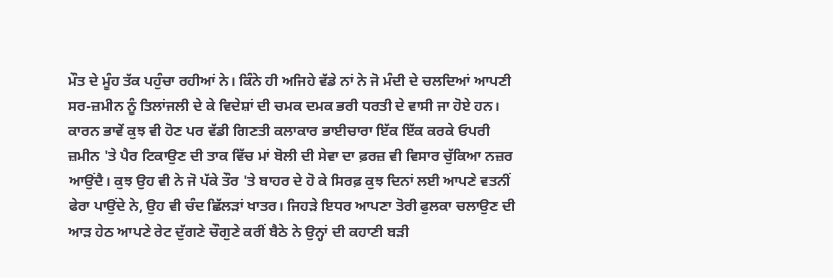ਮੌਤ ਦੇ ਮੂੰਹ ਤੱਕ ਪਹੁੰਚਾ ਰਹੀਆਂ ਨੇ। ਕਿੰਨੇ ਹੀ ਅਜਿਹੇ ਵੱਡੇ ਨਾਂ ਨੇ ਜੋ ਮੰਦੀ ਦੇ ਚਲਦਿਆਂ ਆਪਣੀ ਸਰ-ਜ਼ਮੀਨ ਨੂੰ ਤਿਲਾਂਜਲੀ ਦੇ ਕੇ ਵਿਦੇਸ਼ਾਂ ਦੀ ਚਮਕ ਦਮਕ ਭਰੀ ਧਰਤੀ ਦੇ ਵਾਸੀ ਜਾ ਹੋਏ ਹਨ। ਕਾਰਨ ਭਾਵੇਂ ਕੁਝ ਵੀ ਹੋਣ ਪਰ ਵੱਡੀ ਗਿਣਤੀ ਕਲਾਕਾਰ ਭਾਈਚਾਰਾ ਇੱਕ ਇੱਕ ਕਰਕੇ ਓਪਰੀ ਜ਼ਮੀਨ 'ਤੇ ਪੈਰ ਟਿਕਾਉਣ ਦੀ ਤਾਕ ਵਿੱਚ ਮਾਂ ਬੋਲੀ ਦੀ ਸੇਵਾ ਦਾ ਫ਼ਰਜ਼ ਵੀ ਵਿਸਾਰ ਚੁੱਕਿਆ ਨਜ਼ਰ ਆਉਂਦੈ। ਕੁਝ ਉਹ ਵੀ ਨੇ ਜੋ ਪੱਕੇ ਤੌਰ 'ਤੇ ਬਾਹਰ ਦੇ ਹੋ ਕੇ ਸਿਰਫ਼ ਕੁਝ ਦਿਨਾਂ ਲਈ ਆਪਣੇ ਵਤਨੀਂ ਫੇਰਾ ਪਾਉਂਦੇ ਨੇ, ਉਹ ਵੀ ਚੰਦ ਛਿੱਲੜਾਂ ਖਾਤਰ। ਜਿਹੜੇ ਇਧਰ ਆਪਣਾ ਤੋਰੀ ਫੁਲਕਾ ਚਲਾਉਣ ਦੀ ਆੜ ਹੇਠ ਆਪਣੇ ਰੇਟ ਦੁੱਗਣੇ ਚੌਗੁਣੇ ਕਰੀਂ ਬੈਠੇ ਨੇ ਉਨ੍ਹਾਂ ਦੀ ਕਹਾਣੀ ਬੜੀ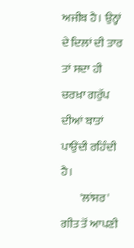ਅਜੀਬ ਹੈ। ਉਨ੍ਹਾਂ ਦੇ ਦਿਲਾਂ ਦੀ ਤਾਰ ਤਾਂ ਸਦਾ ਹੀ ਚਰਖ਼ਾ ਗਰੁੱਪ ਦੀਆਂ ਬਾਤਾਂ ਪਾਉਂਦੀ ਰਹਿੰਦੀ ਹੈ।
        'ਲਾਂਸਰ' ਗੀਤ ਤੋਂ ਆਪਣੀ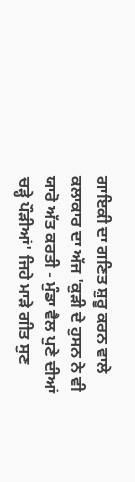ਗਾਇਕੀ ਦਾ ਗਣਿਤ ਸ਼ੁਰੂ ਕਰਨ ਵਾਲੇ ਕਲਾਕਾਰ ਦਾ ਅੱਜ 'ਕੁੜੀ ਦੇ ਹੁਸਨ ਨੇ ਵੀ ਯਾਰੋ ਅੱਤ ਕਰਤੀ - ਮੁੰਡਾ ਵੈਲ ਪੁਣੇ ਦੀਆਂ ਚੜ੍ਹੇ ਪੌੜੀਆਂ' ਜਿਹੇ ਮਾੜੇ ਗੀਤ ਸੁਣ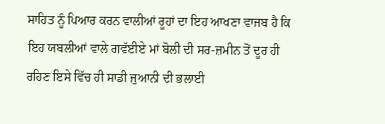ਸਾਹਿਤ ਨੂੰ ਪਿਆਰ ਕਰਨ ਵਾਲੀਆਂ ਰੂਹਾਂ ਦਾ ਇਹ ਆਖਣਾ ਵਾਜਬ ਹੈ ਕਿ ਇਹ ਯਬਲੀਆਂ ਵਾਲੇ ਗਵੱਈਏ ਮਾਂ ਬੋਲੀ ਦੀ ਸਰ-ਜ਼ਮੀਨ ਤੋਂ ਦੂਰ ਹੀ ਰਹਿਣ ਇਸੇ ਵਿੱਚ ਹੀ ਸਾਡੀ ਜੁਆਨੀ ਦੀ ਭਲਾਈ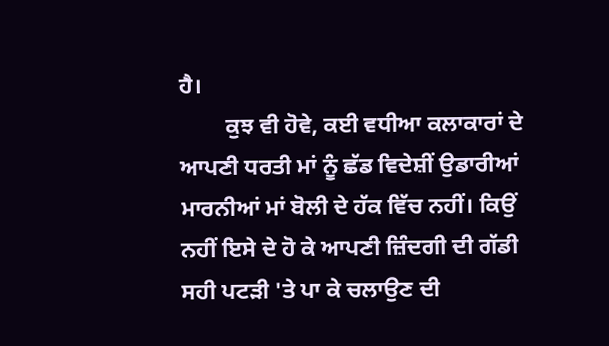ਹੈ।
        ਕੁਝ ਵੀ ਹੋਵੇ, ਕਈ ਵਧੀਆ ਕਲਾਕਾਰਾਂ ਦੇ ਆਪਣੀ ਧਰਤੀ ਮਾਂ ਨੂੰ ਛੱਡ ਵਿਦੇਸ਼ੀਂ ਉਡਾਰੀਆਂ ਮਾਰਨੀਆਂ ਮਾਂ ਬੋਲੀ ਦੇ ਹੱਕ ਵਿੱਚ ਨਹੀਂ। ਕਿਉਂ ਨਹੀਂ ਇਸੇ ਦੇ ਹੋ ਕੇ ਆਪਣੀ ਜ਼ਿੰਦਗੀ ਦੀ ਗੱਡੀ ਸਹੀ ਪਟੜੀ 'ਤੇ ਪਾ ਕੇ ਚਲਾਉਣ ਦੀ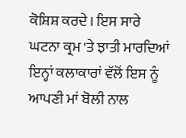ਕੋਸ਼ਿਸ਼ ਕਰਦੇ। ਇਸ ਸਾਰੇ ਘਟਨਾ ਕ੍ਰਮ 'ਤੇ ਝਾਤੀ ਮਾਰਦਿਆਂ ਇਨ੍ਹਾਂ ਕਲਾਕਾਰਾਂ ਵੱਲੋਂ ਇਸ ਨੂੰ ਆਪਣੀ ਮਾਂ ਬੋਲੀ ਨਾਲ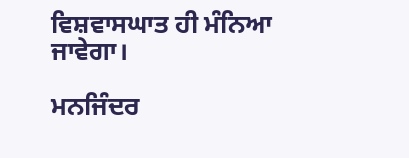ਵਿਸ਼ਵਾਸਘਾਤ ਹੀ ਮੰਨਿਆ ਜਾਵੇਗਾ।

ਮਨਜਿੰਦਰ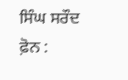ਸਿੰਘ ਸਰੌਦ
ਫ਼ੋਨ :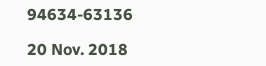94634-63136

20 Nov. 2018